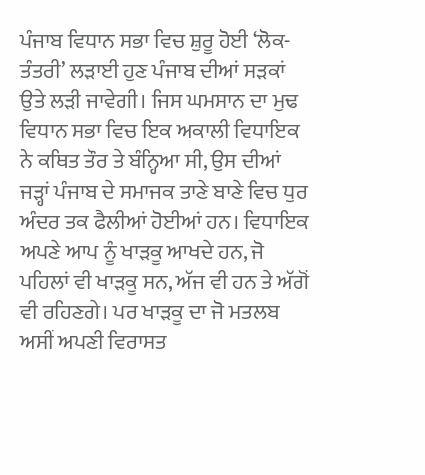ਪੰਜਾਬ ਵਿਧਾਨ ਸਭਾ ਵਿਚ ਸ਼ੁਰੂ ਹੋਈ ‘ਲੋਕ-ਤੰਤਰੀ’ ਲੜਾਈ ਹੁਣ ਪੰਜਾਬ ਦੀਆਂ ਸੜਕਾਂ ਉਤੇ ਲੜੀ ਜਾਵੇਗੀ। ਜਿਸ ਘਮਸਾਨ ਦਾ ਮੁਢ ਵਿਧਾਨ ਸਭਾ ਵਿਚ ਇਕ ਅਕਾਲੀ ਵਿਧਾਇਕ ਨੇ ਕਥਿਤ ਤੌਰ ਤੇ ਬੰਨ੍ਹਿਆ ਸੀ, ਉਸ ਦੀਆਂ ਜੜ੍ਹਾਂ ਪੰਜਾਬ ਦੇ ਸਮਾਜਕ ਤਾਣੇ ਬਾਣੇ ਵਿਚ ਧੁਰ ਅੰਦਰ ਤਕ ਫੈਲੀਆਂ ਹੋਈਆਂ ਹਨ। ਵਿਧਾਇਕ ਅਪਣੇ ਆਪ ਨੂੰ ਖਾੜਕੂ ਆਖਦੇ ਹਨ, ਜੋ ਪਹਿਲਾਂ ਵੀ ਖਾੜਕੂ ਸਨ, ਅੱਜ ਵੀ ਹਨ ਤੇ ਅੱਗੋਂ ਵੀ ਰਹਿਣਗੇ। ਪਰ ਖਾੜਕੂ ਦਾ ਜੋ ਮਤਲਬ ਅਸੀਂ ਅਪਣੀ ਵਿਰਾਸਤ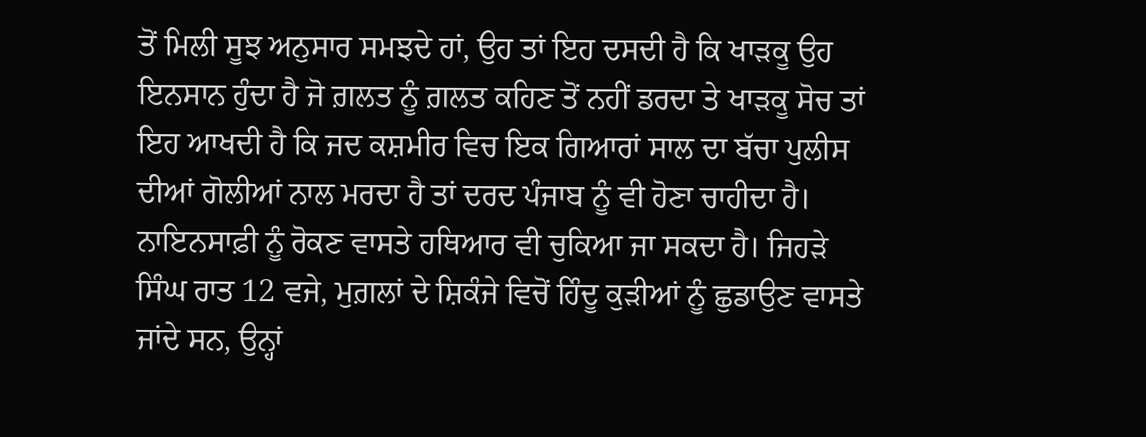ਤੋਂ ਮਿਲੀ ਸੂਝ ਅਨੁਸਾਰ ਸਮਝਦੇ ਹਾਂ, ਉਹ ਤਾਂ ਇਹ ਦਸਦੀ ਹੈ ਕਿ ਖਾੜਕੂ ਉਹ ਇਨਸਾਨ ਹੁੰਦਾ ਹੈ ਜੋ ਗ਼ਲਤ ਨੂੰ ਗ਼ਲਤ ਕਹਿਣ ਤੋਂ ਨਹੀਂ ਡਰਦਾ ਤੇ ਖਾੜਕੂ ਸੋਚ ਤਾਂ ਇਹ ਆਖਦੀ ਹੈ ਕਿ ਜਦ ਕਸ਼ਮੀਰ ਵਿਚ ਇਕ ਗਿਆਰਾਂ ਸਾਲ ਦਾ ਬੱਚਾ ਪੁਲੀਸ ਦੀਆਂ ਗੋਲੀਆਂ ਨਾਲ ਮਰਦਾ ਹੈ ਤਾਂ ਦਰਦ ਪੰਜਾਬ ਨੂੰ ਵੀ ਹੋਣਾ ਚਾਹੀਦਾ ਹੈ। ਨਾਇਨਸਾਫ਼ੀ ਨੂੰ ਰੋਕਣ ਵਾਸਤੇ ਹਥਿਆਰ ਵੀ ਚੁਕਿਆ ਜਾ ਸਕਦਾ ਹੈ। ਜਿਹੜੇ ਸਿੰਘ ਰਾਤ 12 ਵਜੇ, ਮੁਗ਼ਲਾਂ ਦੇ ਸ਼ਿਕੰਜੇ ਵਿਚੋਂ ਹਿੰਦੂ ਕੁੜੀਆਂ ਨੂੰ ਛੁਡਾਉਣ ਵਾਸਤੇ ਜਾਂਦੇ ਸਨ, ਉਨ੍ਹਾਂ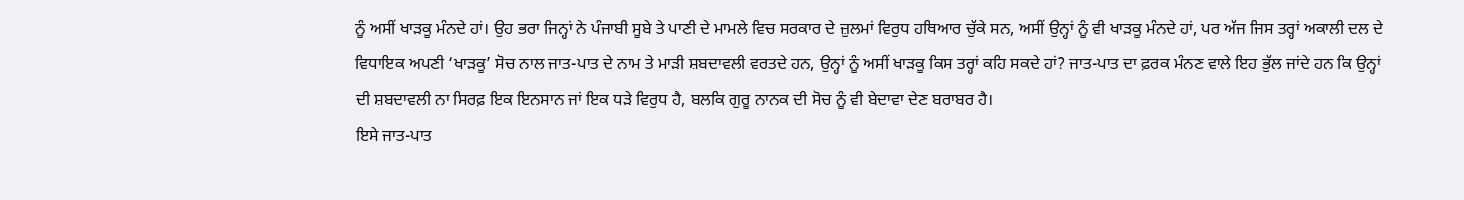ਨੂੰ ਅਸੀਂ ਖਾੜਕੂ ਮੰਨਦੇ ਹਾਂ। ਉਹ ਭਰਾ ਜਿਨ੍ਹਾਂ ਨੇ ਪੰਜਾਬੀ ਸੂਬੇ ਤੇ ਪਾਣੀ ਦੇ ਮਾਮਲੇ ਵਿਚ ਸਰਕਾਰ ਦੇ ਜ਼ੁਲਮਾਂ ਵਿਰੁਧ ਹਥਿਆਰ ਚੁੱਕੇ ਸਨ, ਅਸੀਂ ਉਨ੍ਹਾਂ ਨੂੰ ਵੀ ਖਾੜਕੂ ਮੰਨਦੇ ਹਾਂ, ਪਰ ਅੱਜ ਜਿਸ ਤਰ੍ਹਾਂ ਅਕਾਲੀ ਦਲ ਦੇ ਵਿਧਾਇਕ ਅਪਣੀ ‘ਖਾੜਕੂ’ ਸੋਚ ਨਾਲ ਜਾਤ-ਪਾਤ ਦੇ ਨਾਮ ਤੇ ਮਾੜੀ ਸ਼ਬਦਾਵਲੀ ਵਰਤਦੇ ਹਨ, ਉਨ੍ਹਾਂ ਨੂੰ ਅਸੀਂ ਖਾੜਕੂ ਕਿਸ ਤਰ੍ਹਾਂ ਕਹਿ ਸਕਦੇ ਹਾਂ? ਜਾਤ-ਪਾਤ ਦਾ ਫ਼ਰਕ ਮੰਨਣ ਵਾਲੇ ਇਹ ਭੁੱਲ ਜਾਂਦੇ ਹਨ ਕਿ ਉਨ੍ਹਾਂ ਦੀ ਸ਼ਬਦਾਵਲੀ ਨਾ ਸਿਰਫ਼ ਇਕ ਇਨਸਾਨ ਜਾਂ ਇਕ ਧੜੇ ਵਿਰੁਧ ਹੈ, ਬਲਕਿ ਗੁਰੂ ਨਾਨਕ ਦੀ ਸੋਚ ਨੂੰ ਵੀ ਬੇਦਾਵਾ ਦੇਣ ਬਰਾਬਰ ਹੈ।
ਇਸੇ ਜਾਤ-ਪਾਤ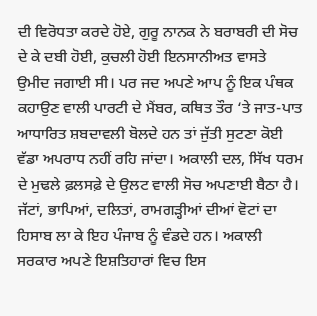ਦੀ ਵਿਰੋਧਤਾ ਕਰਦੇ ਹੋਏ, ਗੁਰੂ ਨਾਨਕ ਨੇ ਬਰਾਬਰੀ ਦੀ ਸੋਚ ਦੇ ਕੇ ਦਬੀ ਹੋਈ, ਕੁਚਲੀ ਹੋਈ ਇਨਸਾਨੀਅਤ ਵਾਸਤੇ ਉਮੀਦ ਜਗਾਈ ਸੀ। ਪਰ ਜਦ ਅਪਣੇ ਆਪ ਨੂੰ ਇਕ ਪੰਥਕ ਕਹਾਉਣ ਵਾਲੀ ਪਾਰਟੀ ਦੇ ਮੈਂਬਰ, ਕਥਿਤ ਤੌਰ ‘ਤੇ ਜਾਤ-ਪਾਤ ਆਧਾਰਿਤ ਸ਼ਬਦਾਵਲੀ ਬੋਲਦੇ ਹਨ ਤਾਂ ਜੁੱਤੀ ਸੁਟਣਾ ਕੋਈ ਵੱਡਾ ਅਪਰਾਧ ਨਹੀਂ ਰਹਿ ਜਾਂਦਾ। ਅਕਾਲੀ ਦਲ, ਸਿੱਖ ਧਰਮ ਦੇ ਮੁਢਲੇ ਫ਼ਲਸਫ਼ੇ ਦੇ ਉਲਟ ਵਾਲੀ ਸੋਚ ਅਪਣਾਈ ਬੈਠਾ ਹੈ। ਜੱਟਾਂ, ਭਾਪਿਆਂ, ਦਲਿਤਾਂ, ਰਾਮਗੜ੍ਹੀਆਂ ਦੀਆਂ ਵੋਟਾਂ ਦਾ ਹਿਸਾਬ ਲਾ ਕੇ ਇਹ ਪੰਜਾਬ ਨੂੰ ਵੰਡਦੇ ਹਨ। ਅਕਾਲੀ ਸਰਕਾਰ ਅਪਣੇ ਇਸ਼ਤਿਹਾਰਾਂ ਵਿਚ ਇਸ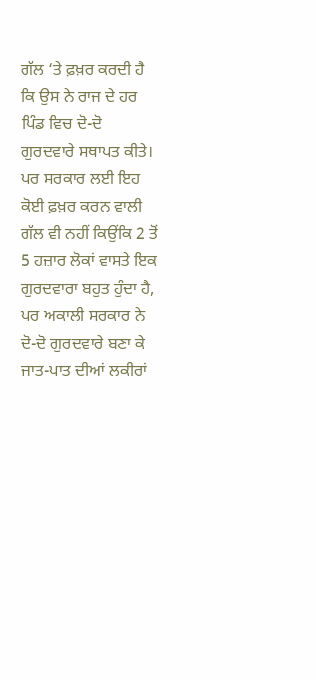ਗੱਲ ‘ਤੇ ਫ਼ਖ਼ਰ ਕਰਦੀ ਹੈ ਕਿ ਉਸ ਨੇ ਰਾਜ ਦੇ ਹਰ ਪਿੰਡ ਵਿਚ ਦੋ-ਦੋ ਗੁਰਦਵਾਰੇ ਸਥਾਪਤ ਕੀਤੇ। ਪਰ ਸਰਕਾਰ ਲਈ ਇਹ ਕੋਈ ਫ਼ਖ਼ਰ ਕਰਨ ਵਾਲੀ ਗੱਲ ਵੀ ਨਹੀਂ ਕਿਉਂਕਿ 2 ਤੋਂ 5 ਹਜ਼ਾਰ ਲੋਕਾਂ ਵਾਸਤੇ ਇਕ ਗੁਰਦਵਾਰਾ ਬਹੁਤ ਹੁੰਦਾ ਹੈ, ਪਰ ਅਕਾਲੀ ਸਰਕਾਰ ਨੇ ਦੋ-ਦੋ ਗੁਰਦਵਾਰੇ ਬਣਾ ਕੇ ਜਾਤ-ਪਾਤ ਦੀਆਂ ਲਕੀਰਾਂ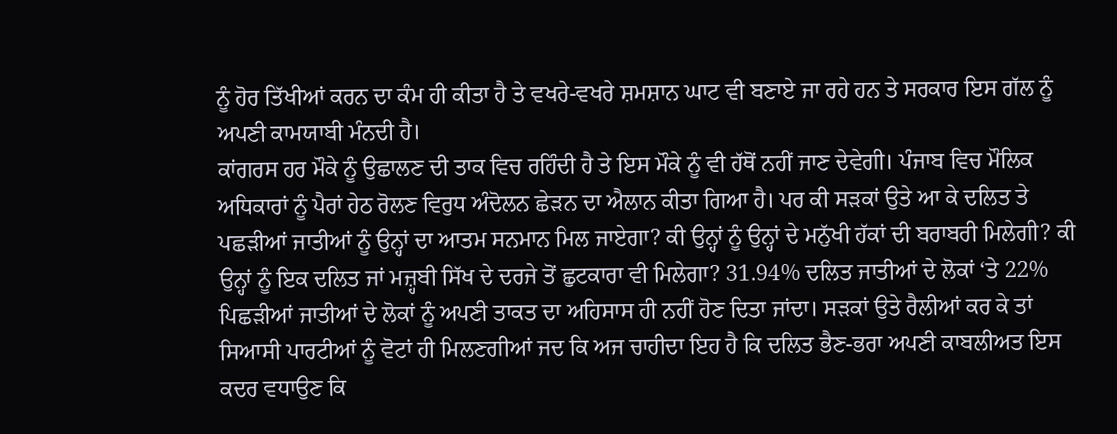ਨੂੰ ਹੋਰ ਤਿੱਖੀਆਂ ਕਰਨ ਦਾ ਕੰਮ ਹੀ ਕੀਤਾ ਹੈ ਤੇ ਵਖਰੇ-ਵਖਰੇ ਸ਼ਮਸ਼ਾਨ ਘਾਟ ਵੀ ਬਣਾਏ ਜਾ ਰਹੇ ਹਨ ਤੇ ਸਰਕਾਰ ਇਸ ਗੱਲ ਨੂੰ ਅਪਣੀ ਕਾਮਯਾਬੀ ਮੰਨਦੀ ਹੈ।
ਕਾਂਗਰਸ ਹਰ ਮੌਕੇ ਨੂੰ ਉਛਾਲਣ ਦੀ ਤਾਕ ਵਿਚ ਰਹਿੰਦੀ ਹੈ ਤੇ ਇਸ ਮੌਕੇ ਨੂੰ ਵੀ ਹੱਥੋਂ ਨਹੀਂ ਜਾਣ ਦੇਵੇਗੀ। ਪੰਜਾਬ ਵਿਚ ਮੌਲਿਕ ਅਧਿਕਾਰਾਂ ਨੂੰ ਪੈਰਾਂ ਹੇਠ ਰੋਲਣ ਵਿਰੁਧ ਅੰਦੋਲਨ ਛੇੜਨ ਦਾ ਐਲਾਨ ਕੀਤਾ ਗਿਆ ਹੈ। ਪਰ ਕੀ ਸੜਕਾਂ ਉਤੇ ਆ ਕੇ ਦਲਿਤ ਤੇ ਪਛੜੀਆਂ ਜਾਤੀਆਂ ਨੂੰ ਉਨ੍ਹਾਂ ਦਾ ਆਤਮ ਸਨਮਾਨ ਮਿਲ ਜਾਏਗਾ? ਕੀ ਉਨ੍ਹਾਂ ਨੂੰ ਉਨ੍ਹਾਂ ਦੇ ਮਨੁੱਖੀ ਹੱਕਾਂ ਦੀ ਬਰਾਬਰੀ ਮਿਲੇਗੀ? ਕੀ ਉਨ੍ਹਾਂ ਨੂੰ ਇਕ ਦਲਿਤ ਜਾਂ ਮਜ਼੍ਹਬੀ ਸਿੱਖ ਦੇ ਦਰਜੇ ਤੋਂ ਛੁਟਕਾਰਾ ਵੀ ਮਿਲੇਗਾ? 31.94% ਦਲਿਤ ਜਾਤੀਆਂ ਦੇ ਲੋਕਾਂ ‘ਤੇ 22% ਪਿਛੜੀਆਂ ਜਾਤੀਆਂ ਦੇ ਲੋਕਾਂ ਨੂੰ ਅਪਣੀ ਤਾਕਤ ਦਾ ਅਹਿਸਾਸ ਹੀ ਨਹੀਂ ਹੋਣ ਦਿਤਾ ਜਾਂਦਾ। ਸੜਕਾਂ ਉਤੇ ਰੈਲੀਆਂ ਕਰ ਕੇ ਤਾਂ ਸਿਆਸੀ ਪਾਰਟੀਆਂ ਨੂੰ ਵੋਟਾਂ ਹੀ ਮਿਲਣਗੀਆਂ ਜਦ ਕਿ ਅਜ ਚਾਹੀਦਾ ਇਹ ਹੈ ਕਿ ਦਲਿਤ ਭੈਣ-ਭਰਾ ਅਪਣੀ ਕਾਬਲੀਅਤ ਇਸ ਕਦਰ ਵਧਾਉਣ ਕਿ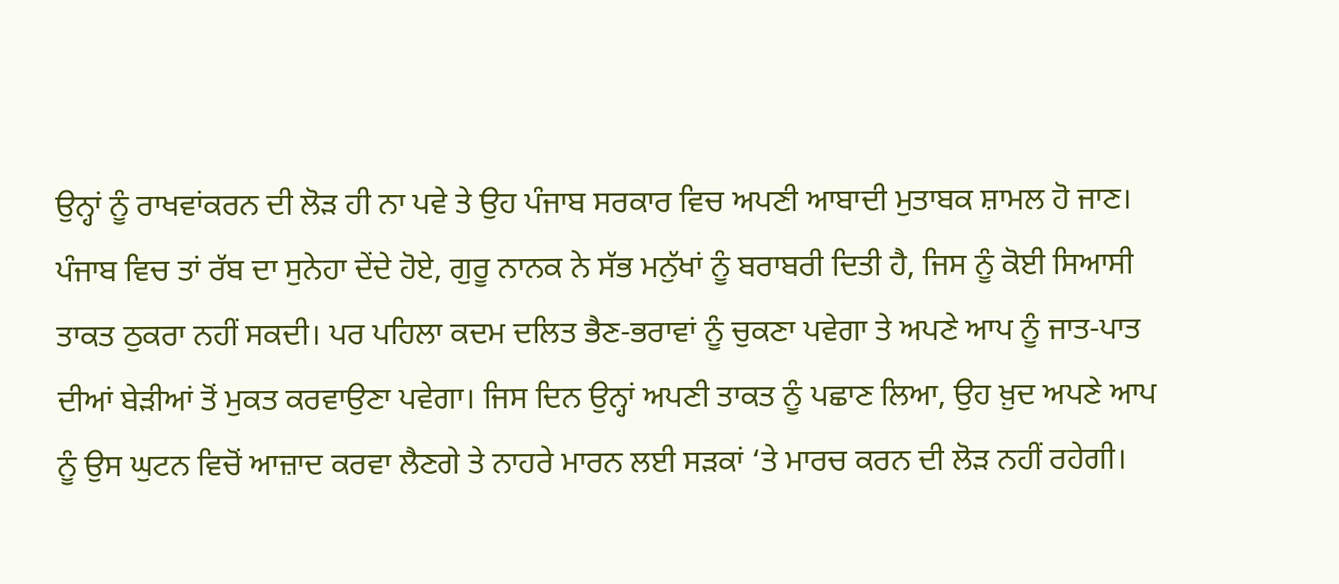ਉਨ੍ਹਾਂ ਨੂੰ ਰਾਖਵਾਂਕਰਨ ਦੀ ਲੋੜ ਹੀ ਨਾ ਪਵੇ ਤੇ ਉਹ ਪੰਜਾਬ ਸਰਕਾਰ ਵਿਚ ਅਪਣੀ ਆਬਾਦੀ ਮੁਤਾਬਕ ਸ਼ਾਮਲ ਹੋ ਜਾਣ।
ਪੰਜਾਬ ਵਿਚ ਤਾਂ ਰੱਬ ਦਾ ਸੁਨੇਹਾ ਦੇਂਦੇ ਹੋਏ, ਗੁਰੂ ਨਾਨਕ ਨੇ ਸੱਭ ਮਨੁੱਖਾਂ ਨੂੰ ਬਰਾਬਰੀ ਦਿਤੀ ਹੈ, ਜਿਸ ਨੂੰ ਕੋਈ ਸਿਆਸੀ ਤਾਕਤ ਠੁਕਰਾ ਨਹੀਂ ਸਕਦੀ। ਪਰ ਪਹਿਲਾ ਕਦਮ ਦਲਿਤ ਭੈਣ-ਭਰਾਵਾਂ ਨੂੰ ਚੁਕਣਾ ਪਵੇਗਾ ਤੇ ਅਪਣੇ ਆਪ ਨੂੰ ਜਾਤ-ਪਾਤ ਦੀਆਂ ਬੇੜੀਆਂ ਤੋਂ ਮੁਕਤ ਕਰਵਾਉਣਾ ਪਵੇਗਾ। ਜਿਸ ਦਿਨ ਉਨ੍ਹਾਂ ਅਪਣੀ ਤਾਕਤ ਨੂੰ ਪਛਾਣ ਲਿਆ, ਉਹ ਖ਼ੁਦ ਅਪਣੇ ਆਪ ਨੂੰ ਉਸ ਘੁਟਨ ਵਿਚੋਂ ਆਜ਼ਾਦ ਕਰਵਾ ਲੈਣਗੇ ਤੇ ਨਾਹਰੇ ਮਾਰਨ ਲਈ ਸੜਕਾਂ ‘ਤੇ ਮਾਰਚ ਕਰਨ ਦੀ ਲੋੜ ਨਹੀਂ ਰਹੇਗੀ।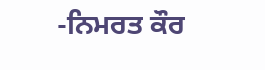-ਨਿਮਰਤ ਕੌਰ